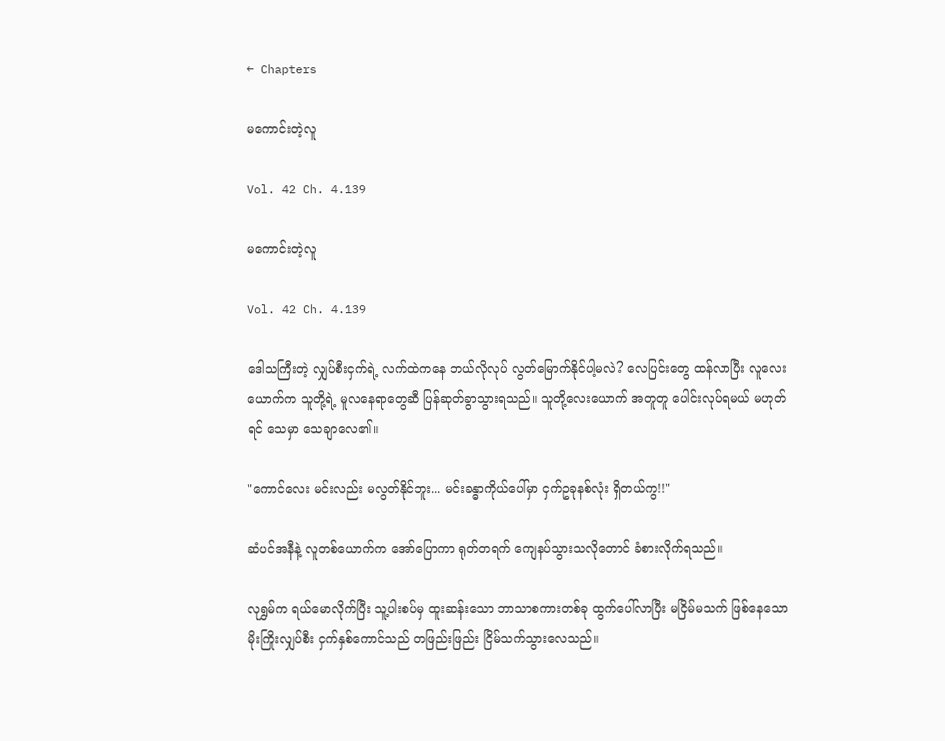← Chapters

မကောင်းတဲ့လူ

Vol. 42 Ch. 4.139

မကောင်းတဲ့လူ

Vol. 42 Ch. 4.139

ဒေါသကြီးတဲ့ လျှပ်စီးငှက်ရဲ့ လက်ထဲကနေ ဘယ်လိုလုပ် လွတ်မြောက်နိုင်ပါ့မလဲ? လေပြင်းတွေ ထန်လာပြီး လူလေးယောက်က သူတို့ရဲ့ မူလနေရာတွေဆီ ပြန်ဆုတ်ခွာသွားရသည်။ သူတို့လေးယောက် အတူတူ ပေါင်းလုပ်ရမယ် မဟုတ်ရင် သေမှာ သေချာလေ၏။

"ကောင်လေး မင်းလည်း မလွတ်နိုင်ဘူး... မင်းခန္ဓာကိုယ်ပေါ်မှာ ငှက်ဥခုနစ်လုံး ရှိတယ်ကွ!!"

ဆံပင်အနီနဲ့ လူတစ်ယောက်က အော်ပြောကာ ရုတ်တရက် ကျေနပ်သွားသလိုတောင် ခံစားလိုက်ရသည်။

လုရွှမ်က ရယ်မောလိုက်ပြီး သူ့ပါးစပ်မှ ထူးဆန်းသော ဘာသာစကားတစ်ခု ထွက်ပေါ်လာပြီး မငြိမ်မသက် ဖြစ်နေသော မိုးကြိုးလျှပ်စီး ငှက်နှစ်ကောင်သည် တဖြည်းဖြည်း ငြိမ်သက်သွားလေသည်။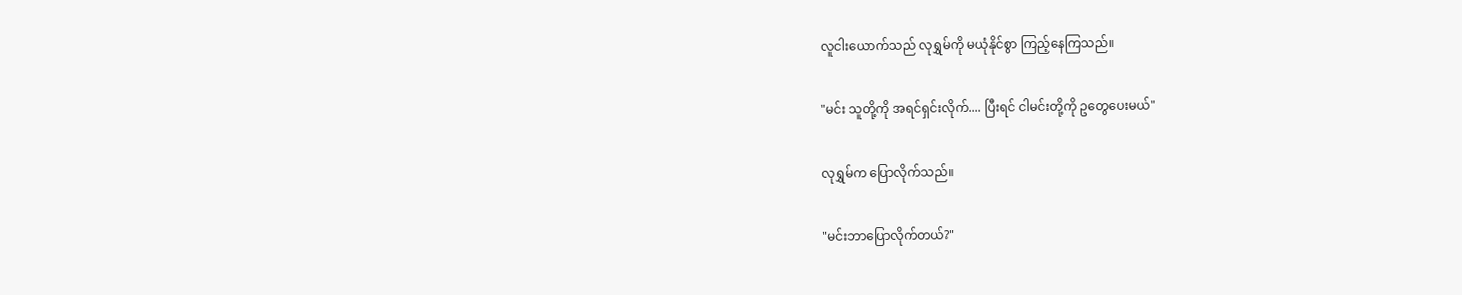လူငါးယောက်သည် လုရွှမ်ကို မယုံနိုင်စွာ ကြည့်နေကြသည်။

"မင်း သူတို့ကို အရင်ရှင်းလိုက်.... ပြီးရင် ငါမင်းတို့ကို ဥတွေပေးမယ်"

လုရွှမ်က ပြောလိုက်သည်။

"မင်းဘာပြောလိုက်တယ်?"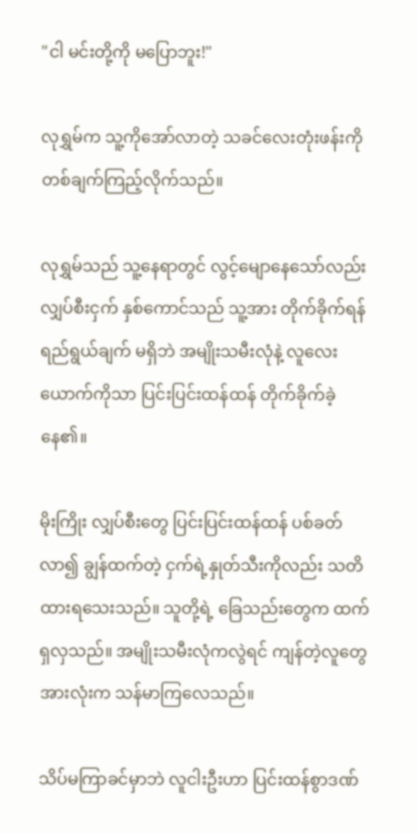"ငါ မင်းတို့ကို မပြောဘူး!"

လုရွှမ်က သူ့ကိုအော်လာတဲ့ သခင်လေးတုံးဖန်းကို တစ်ချက်ကြည့်လိုက်သည်။

လုရွှမ်သည် သူ့နေရာတွင် လွင့်မျောနေသော်လည်း လျှပ်စီးငှက် နှစ်ကောင်သည် သူ့အား တိုက်ခိုက်ရန် ရည်ရွယ်ချက် မရှိဘဲ အမျိုးသမီးလုံနဲ့ လူလေးယောက်ကိုသာ ပြင်းပြင်းထန်ထန် တိုက်ခိုက်ခဲ့နေ၏။

မိုးကြိုး လျှပ်စီးတွေ ပြင်းပြင်းထန်ထန် ပစ်ခတ်လာ၍ ချွန်ထက်တဲ့ ငှက်ရဲ့နှုတ်သီးကိုလည်း သတိထားရသေးသည်။ သူတို့ရဲ့ ခြေသည်းတွေက ထက်ရှလှသည်။ အမျိုးသမီးလုံကလွဲရင် ကျန်တဲ့လူတွေ အားလုံးက သန်မာကြလေသည်။

သိပ်မကြာခင်မှာဘဲ လူငါးဦးဟာ ပြင်းထန်စွာဒဏ်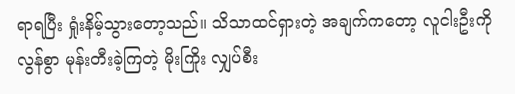ရာရပြီး ရှုံးနိမ့်သွားတော့သည်။ သိသာထင်ရှားတဲ့ အချက်ကတော့ လူငါးဦးကို လွန်စွာ မုန်းတီးခဲ့ကြတဲ့ မိုးကြိုး လျှပ်စီး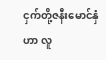ငှက်တို့ဇနီးမောင်နှံဟာ လူ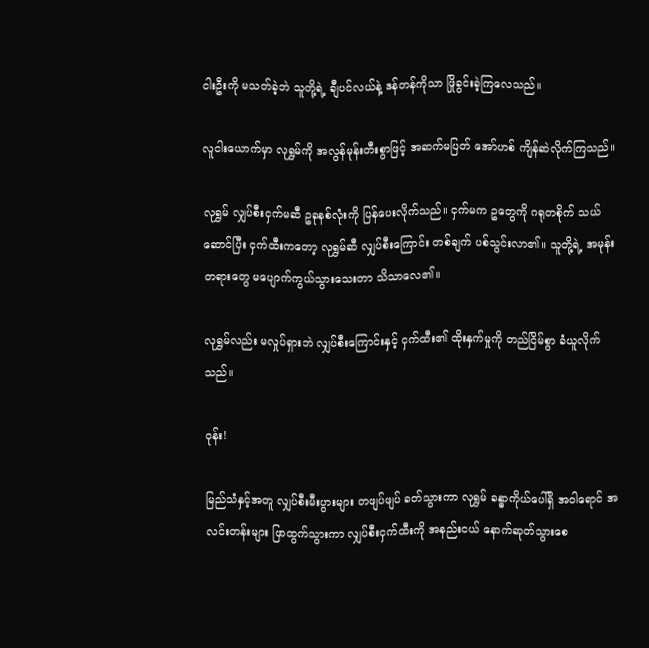ငါးဦးကို မသတ်ခဲ့ဘဲ သူတို့ရဲ့ ချီပင်လယ်နဲ့ ဒန်တန်ကိုသာ ဖြိုခွင်းခဲ့ကြလေသည်။

လူငါးယောက်မှာ လုရွှမ်ကို အလွန်မုန်းတီးစွာဖြင့် အဆက်မပြတ် အော်ဟစ် ကျိန်ဆဲလိုက်ကြသည်။

လုရွှမ် လျှပ်စီးငှက်မဆီ ဥခုနစ်လုံးကို ပြန်ပေးလိုက်သည်။ ငှက်မက ဥတွေကို ဂရုတစိုက် သယ်ဆောင်ပြီး ငှက်ထီးကတော့ လုရွှမ်ဆီ လျှပ်စီးကြောင်း တစ်ချက် ပစ်သွင်းလာ၏။ သူတို့ရဲ့ အမုန်းတရားတွေ မပျောက်ကွယ်သွားသေးတာ သိသာလေ၏။

လုရွှမ်လည်း မလှုပ်ရှားဘဲ လျှပ်စီးကြောင်းနှင့် ငှက်ထီး၏ ထိုးနှက်မှုကို တည်ငြိမ်စွာ ခံယူလိုက်သည်။

ဝုန်း!

မြည်သံနှင့်အတူ လျှပ်စီးမီးပွားများ တဖျပ်ဖျပ် ခတ်သွားကာ လုရွှမ် ခန္ဓာကိုယ်ပေါ်ရှိ အဝါရောင် အလင်းတန်းများ ဖြာထွက်သွားကာ လျှပ်စီးငှက်ထီးကို အနည်းငယ် နောက်ဆုတ်သွားစေ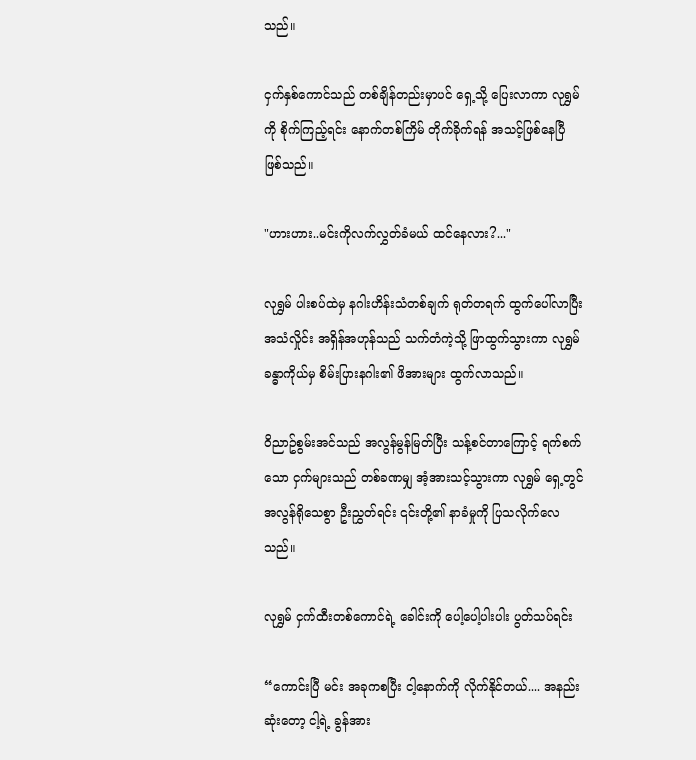သည်။

ငှက်နှစ်ကောင်သည် တစ်ချိန်တည်းမှာပင် ရှေ့သို့ ပြေးလာကာ လုရွှမ်ကို စိုက်ကြည့်ရင်း နောက်တစ်ကြိမ် တိုက်ခိုက်ရန် အသင့်ဖြစ်နေပြီ ဖြစ်သည်။

"ဟားဟား..မင်းကိုလက်လွှတ်ခံမယ် ထင်နေလား?..."

လုရွှမ် ပါးစပ်ထဲမှ နဂါးဟိန်းသံတစ်ချက် ရုတ်တရက် ထွက်ပေါ်လာပြီး အသံလှိုင်း အရှိန်အဟုန်သည် သက်တံကဲ့သို့ ဖြာထွက်သွားကာ လုရွှမ်ခန္ဓာကိုယ်မှ စိမ်းပြားနဂါး၏ ဖိအားများ ထွက်လာသည်။

ဝိညာဥ်စွမ်းအင်သည် အလွန်မွန်မြတ်ပြီး သန့်စင်တာကြောင့် ရက်စက်သော ငှက်များသည် တစ်ခဏမျှ အံ့အားသင့်သွားကာ လုရွှမ် ရှေ့တွင် အလွန်ရိုသေစွာ ဦးညွှတ်ရင်း ၎င်းတို့၏ နာခံမှုကို ပြသလိုက်လေသည်။

လုရွှမ် ငှက်ထီးတစ်ကောင်ရဲ့ ခေါင်းကို ပေါ့ပေါ့ပါးပါး ပွတ်သပ်ရင်း

“ကောင်းပြီ မင်း အခုကစပြီး ငါ့နောက်ကို လိုက်နိုင်တယ်.... အနည်းဆုံးတော့ ငါ့ရဲ့ ခွန်အား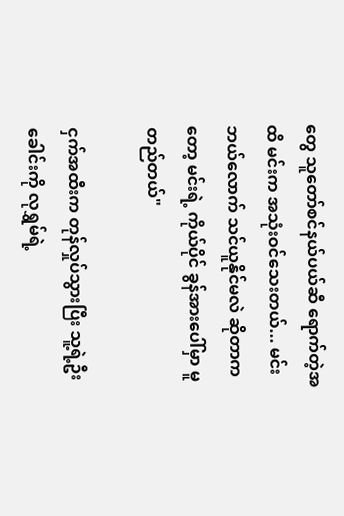တွေ သူတော်စင်နယ်ပယ်ဆီ ရောက်တဲ့အထိ မင်းက အသုံးဝင်သေးတယ်... မင်း ဘယ်လောက် သင်ယူနိုင်မလဲ ဆိုတာကတော့ မင်းရဲ့ ကိုယ်ပိုင် ခွန်အားပေါ်မှာ မူတည်တယ်"

ငှက်အထီးက တုန်လှုပ်သွားပြီး သူ့ရဲ့ဦးခေါင်းကို လုရွှမ်ရဲ့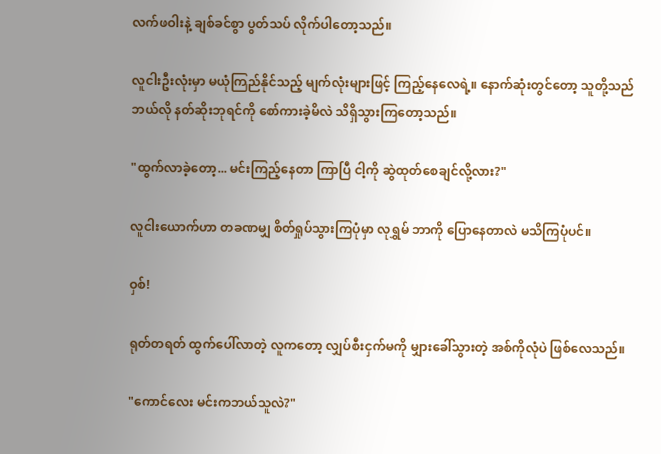လက်ဖဝါးနဲ့ ချစ်ခင်စွာ ပွတ်သပ် လိုက်ပါတော့သည်။

လူငါးဦးလုံးမှာ မယုံကြည်နိုင်သည့် မျက်လုံးများဖြင့် ကြည့်နေလေရဲ့။ နောက်ဆုံးတွင်တော့ သူတို့သည် ဘယ်လို နတ်ဆိုးဘုရင်ကို စော်ကားခဲ့မိလဲ သိရှိသွားကြတော့သည်။

"ထွက်လာခဲ့တော့... မင်းကြည့်နေတာ ကြာပြီ ငါ့ကို ဆွဲထုတ်စေချင်လို့လား?"

လူငါးယောက်ဟာ တခဏမျှ စိတ်ရှုပ်သွားကြပုံမှာ လုရွှမ် ဘာကို ပြောနေတာလဲ မသိကြပုံပင်။

ဝှစ်!

ရုတ်တရတ် ထွက်ပေါ်လာတဲ့ လူကတော့ လျှပ်စီးငှက်မကို မျှားခေါ်သွားတဲ့ အစ်ကိုလုံပဲ ဖြစ်လေသည်။

"ကောင်လေး မင်းကဘယ်သူလဲ?"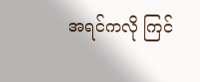အရင်ကလို ကြင်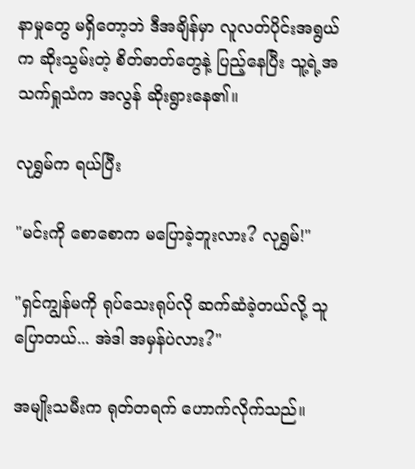နာမှုတွေ မရှိတော့ဘဲ ဒီအချိန်မှာ လူလတ်ပိုင်းအရွယ်က ဆိုးသွမ်းတဲ့ စိတ်ဓာတ်တွေနဲ့ ပြည့်နေပြီး သူ့ရဲ့အသက်ရှုသံက အလွန် ဆိုးရွားနေ၏။

လုရွှမ်က ရယ်ပြီး

"မင်းကို စောစောက မပြောခဲ့ဘူးလား? လုရွှမ်!"

"ရှင်ကျွန်မကို ရုပ်သေးရုပ်လို ဆက်ဆံခဲ့တယ်လို့ သူပြောတယ်... အဲဒါ အမှန်ပဲလား?"

အမျိုးသမီးက ရုတ်တရက် ဟောက်လိုက်သည်။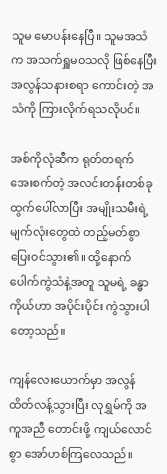သူမ မောပန်းနေပြီ။ သူမအသံက အသက်ရှူမဝသလို ဖြစ်နေပြီး အလွန်သနားစရာ ကောင်းတဲ့ အသံကို ကြားလိုက်ရသလိုပင်။

အစ်ကိုလုံဆီက ရုတ်တရက် အေးစက်တဲ့ အလင်းတန်းတစ်ခု ထွက်ပေါ်လာပြီး အမျိုးသမီးရဲ့ မျက်လုံးတွေထဲ တည့်မတ်စွာ ပြေးဝင်သွား၏။ ထို့နောက် ပေါက်ကွဲသံနဲ့အတူ သူမရဲ့ ခန္ဓာကိုယ်ဟာ အပိုင်းပိုင်း ကွဲသွားပါတော့သည်။

ကျန်လေးယောက်မှာ အလွန် ထိတ်လန့်သွားပြီး လုရွှမ်ကို အကူအညီ တောင်းဖို့ ကျယ်လောင်စွာ အော်ဟစ်ကြလေသည်။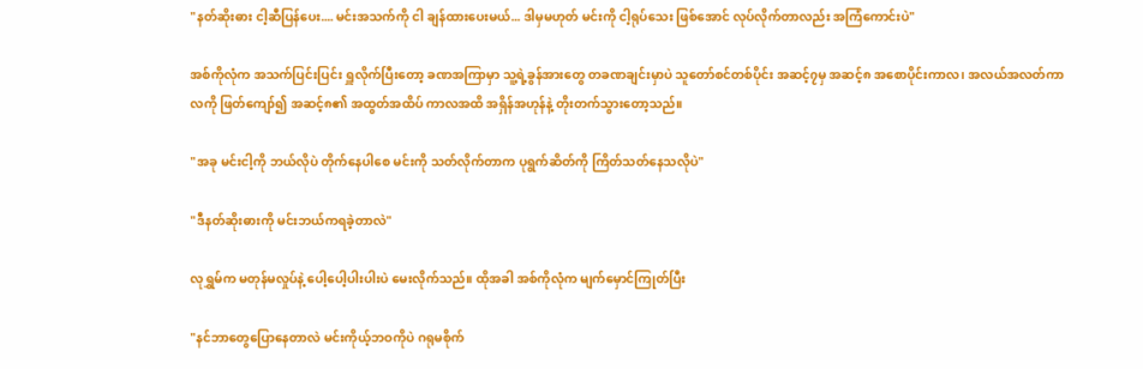"နတ်ဆိုးဓား ငါ့ဆီပြန်ပေး.... မင်းအသက်ကို ငါ ချန်ထားပေးမယ်... ဒါမှမဟုတ် မင်းကို ငါ့ရုပ်သေး ဖြစ်အောင် လုပ်လိုက်တာလည်း အကြံကောင်းပဲ"

အစ်ကိုလုံက အသက်ပြင်းပြင်း ရှူလိုက်ပြီးတော့ ခဏအကြာမှာ သူ့ရဲ့ခွန်အားတွေ တခဏချင်းမှာပဲ သူတော်စင်တစ်ပိုင်း အဆင့်၇မှ အဆင့်၈ အစောပိုင်းကာလ၊ အလယ်အလတ်ကာလကို ဖြတ်ကျော်၍ အဆင့်၈၏ အထွတ်အထိပ် ကာလအထိ အရှိန်အဟုန်နဲ့ တိုးတက်သွားတော့သည်။

"အခု မင်းငါ့ကို ဘယ်လိုပဲ တိုက်နေပါစေ မင်းကို သတ်လိုက်တာက ပုရွက်ဆိတ်ကို ကြိတ်သတ်နေသလိုပဲ"

"ဒီနတ်ဆိုးဓားကို မင်းဘယ်ကရခဲ့တာလဲ"

လုရွှမ်က မတုန်မလှုပ်နဲ့ ပေါ့ပေါ့ပါးပါးပဲ မေးလိုက်သည်။ ထိုအခါ အစ်ကိုလုံက မျက်မှောင်ကြုတ်ပြီး

"နင်ဘာတွေပြောနေတာလဲ မင်းကိုယ့်ဘဝကိုပဲ ဂရုမစိုက်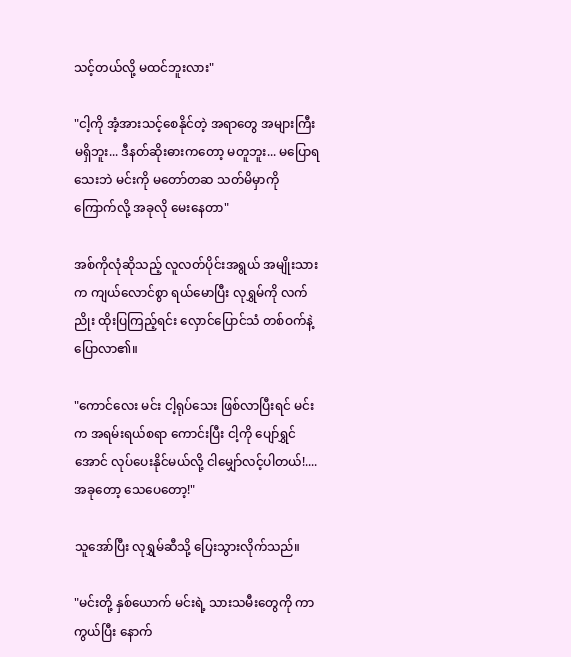သင့်တယ်လို့ မထင်ဘူးလား"

"ငါ့ကို အံ့အားသင့်စေနိုင်တဲ့ အရာတွေ အများကြီး မရှိဘူး... ဒီနတ်ဆိုးဓားကတော့ မတူဘူး... မပြောရသေးဘဲ မင်းကို မတော်တဆ သတ်မိမှာကို ကြောက်လို့ အခုလို မေးနေတာ"

အစ်ကိုလုံဆိုသည့် လူလတ်ပိုင်းအရွယ် အမျိုးသားက ကျယ်လောင်စွာ ရယ်မောပြီး လုရွှမ်ကို လက်ညိုး ထိုးပြကြည့်ရင်း လှောင်ပြောင်သံ တစ်ဝက်နဲ့ ပြောလာ၏။

"ကောင်လေး မင်း ငါ့ရုပ်သေး ဖြစ်လာပြီးရင် မင်းက အရမ်းရယ်စရာ ကောင်းပြီး ငါ့ကို ပျော်ရွှင်အောင် လုပ်ပေးနိုင်မယ်လို့ ငါမျှော်လင့်ပါတယ်!.... အခုတော့ သေပေတော့!"

သူအော်ပြီး လုရွှမ်ဆီသို့ ပြေးသွားလိုက်သည်။

"မင်းတို့ နှစ်ယောက် မင်းရဲ့ သားသမီးတွေကို ကာကွယ်ပြီး နောက်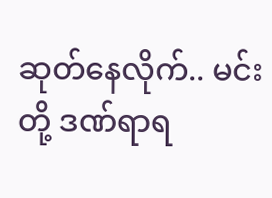ဆုတ်နေလိုက်.. မင်းတို့ ဒဏ်ရာရ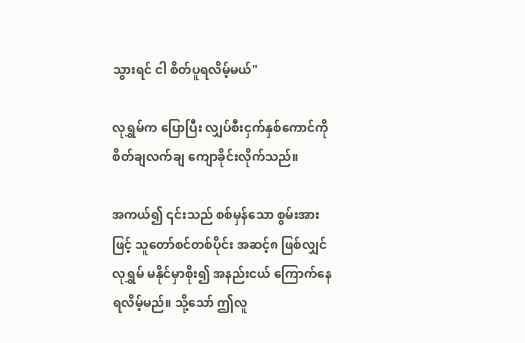သွားရင် ငါ စိတ်ပူရလိမ့်မယ်"

လုရွှမ်က ပြောပြီး လျှပ်စီးငှက်နှစ်ကောင်ကို စိတ်ချလက်ချ ကျောခိုင်းလိုက်သည်။

အကယ်၍ ၎င်းသည် စစ်မှန်သော စွမ်းအားဖြင့် သူတော်စင်တစ်ပိုင်း အဆင့်၈ ဖြစ်လျှင် လုရွှမ် မနိုင်မှာစိုး၍ အနည်းငယ် ကြောက်နေ ရလိမ့်မည်။ သို့သော် ဤလူ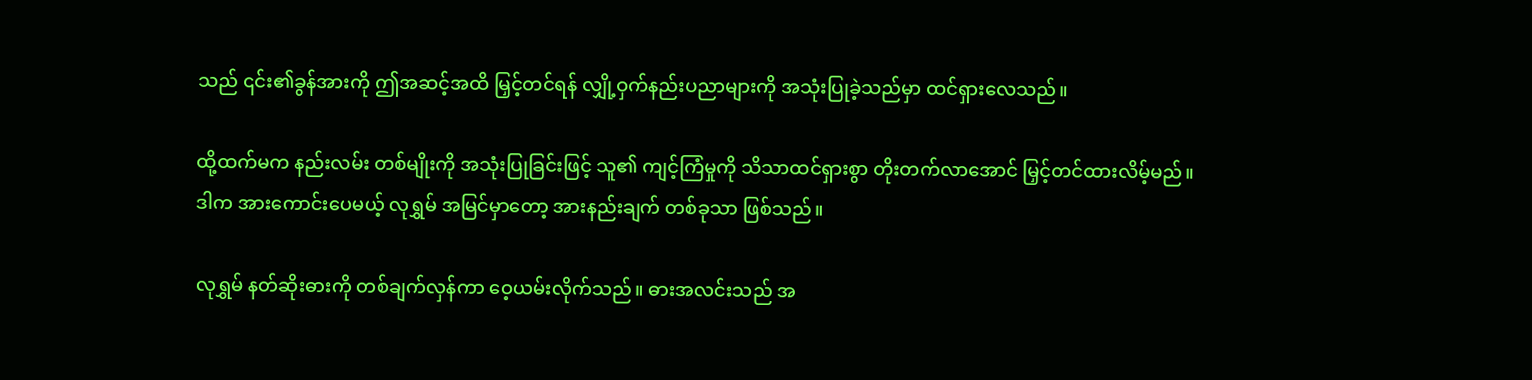သည် ၎င်း၏ခွန်အားကို ဤအဆင့်အထိ မြှင့်တင်ရန် လျှို့ဝှက်နည်းပညာများကို အသုံးပြုခဲ့သည်မှာ ထင်ရှားလေသည်။

ထို့ထက်မက နည်းလမ်း တစ်မျိုးကို အသုံးပြုခြင်းဖြင့် သူ၏ ကျင့်ကြံမှုကို သိသာထင်ရှားစွာ တိုးတက်လာအောင် မြှင့်တင်ထားလိမ့်မည်။ ဒါက အားကောင်းပေမယ့် လုရွှမ် အမြင်မှာတော့ အားနည်းချက် တစ်ခုသာ ဖြစ်သည်။

လုရွှမ် နတ်ဆိုးဓားကို တစ်ချက်လှန်ကာ ဝေ့ယမ်းလိုက်သည်။ ဓားအလင်းသည် အ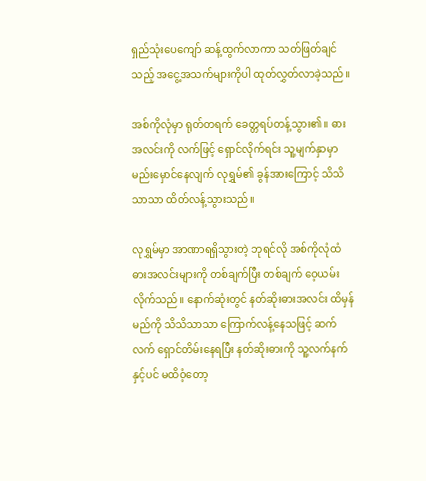ရှည်သုံးပေကျော် ဆန့်ထွက်လာကာ သတ်ဖြတ်ချင်သည့် အငွေ့အသက်များကိုပါ ထုတ်လွှတ်လာခဲ့သည်။

အစ်ကိုလုံမှာ ရုတ်တရက် ခေတ္တရပ်တန့်သွား၏။ ဓားအလင်းကို လက်ဖြင့် ရှောင်လိုက်ရင်း သူ့မျက်နှာမှာ မည်းမှောင်နေလျက် လုရွှမ်၏ ခွန်အားကြောင့် သိသိသာသာ ထိတ်လန့်သွားသည်။

လုရွှမ်မှာ အာဏာရရှိသွားတဲ့ ဘုရင်လို အစ်ကိုလုံထံ ဓားအလင်းများကို တစ်ချက်ပြီး တစ်ချက် ဝေ့ယမ်းလိုက်သည်။ နောက်ဆုံးတွင် နတ်ဆိုးဓားအလင်း ထိမှန်မည်ကို သိသိသာသာ ကြောက်လန့်နေသဖြင့် ဆက်လက် ရှောင်တိမ်းနေရပြီး နတ်ဆိုးဓားကို သူ့လက်နက်နှင့်ပင် မထိဝံ့တော့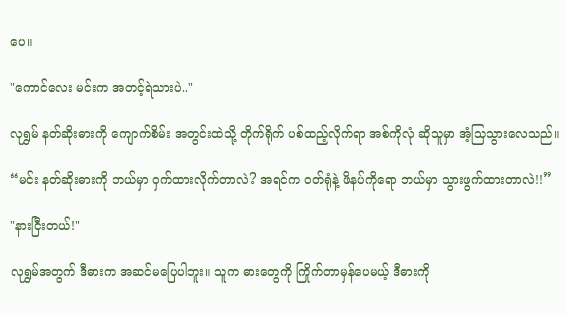ပေ။

"ကောင်လေး မင်းက အတင့်ရဲသားပဲ.."

လုရွှမ် နတ်ဆိုးဓားကို ကျောက်စိမ်း အတွင်းထဲသို့ တိုက်ရိုက် ပစ်ထည့်လိုက်ရာ အစ်ကိုလုံ ဆိုသူမှာ အံ့သြသွားလေသည်။

“မင်း နတ်ဆိုးဓားကို ဘယ်မှာ ဝှက်ထားလိုက်တာလဲ? အရင်က ဝတ်ရုံနဲ့ ဖိနပ်ကိုရော ဘယ်မှာ သွားဖွက်ထားတာလဲ!!”

"နားငြီးတယ်!"

လုရွှမ်အတွက် ဒီဓားက အဆင်မပြေပါဘူး။ သူက ဓားတွေကို ကြိုက်တာမှန်ပေမယ့် ဒီဓားကို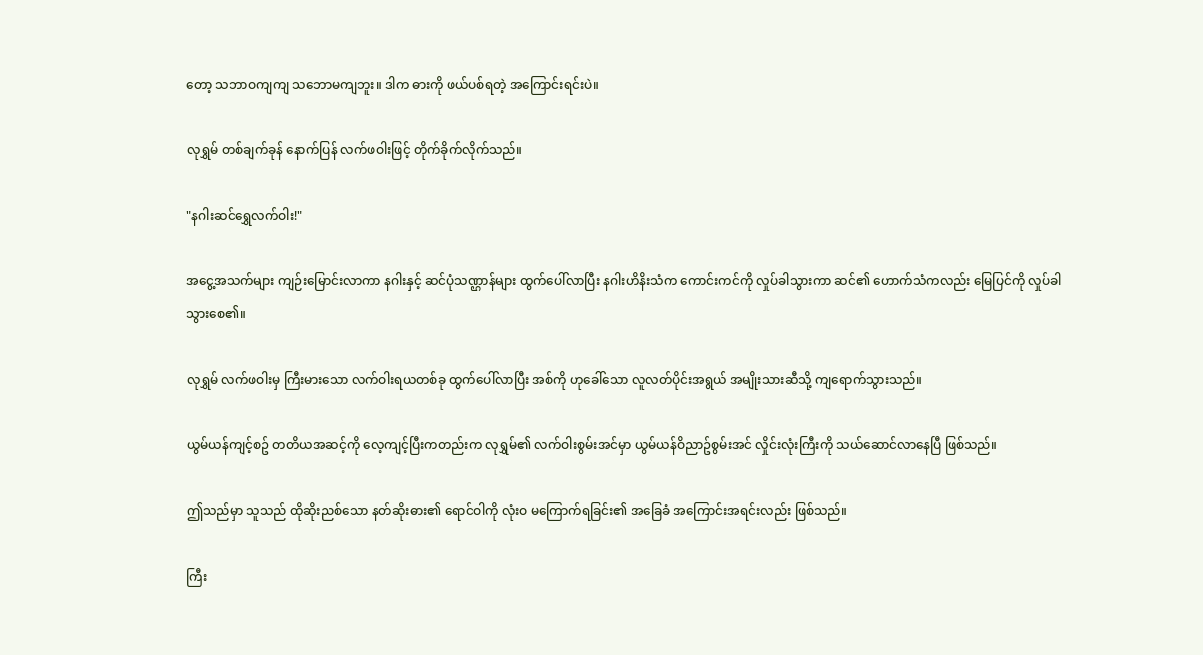တော့ သဘာဝကျကျ သဘောမကျဘူး။ ဒါက ဓားကို ဖယ်ပစ်ရတဲ့ အကြောင်းရင်းပဲ။

လုရွှမ် တစ်ချက်ခုန် နောက်ပြန် လက်ဖဝါးဖြင့် တိုက်ခိုက်လိုက်သည်။

"နဂါးဆင်ရွှေလက်ဝါး!"

အငွေ့အသက်များ ကျဉ်းမြောင်းလာကာ နဂါးနှင့် ဆင်ပုံသဏ္ဌာန်များ ထွက်ပေါ်လာပြီး နဂါးဟိနိးသံက ကောင်းကင်ကို လှုပ်ခါသွားကာ ဆင်၏ ဟောက်သံကလည်း မြေပြင်ကို လှုပ်ခါသွားစေ၏။

လုရွှမ် လက်ဖဝါးမှ ကြီးမားသော လက်ဝါးရယတစ်ခု ထွက်ပေါ်လာပြီး အစ်ကို ဟုခေါ်သော လူလတ်ပိုင်းအရွယ် အမျိုးသားဆီသို့ ကျရောက်သွားသည်။

ယွမ်ယန်ကျင့်စဥ် တတိယအဆင့်ကို လေ့ကျင့်ပြီးကတည်းက လုရွှမ်၏ လက်ဝါးစွမ်းအင်မှာ ယွမ်ယန်ဝိညာဥ်စွမ်းအင် လှိုင်းလုံးကြီးကို သယ်ဆောင်လာနေပြီ ဖြစ်သည်။

ဤသည်မှာ သူသည် ထိုဆိုးညစ်သော နတ်ဆိုးဓား၏ ရောင်ဝါကို လုံးဝ မကြောက်ရခြင်း၏ အခြေခံ အကြောင်းအရင်းလည်း ဖြစ်သည်။

ကြီး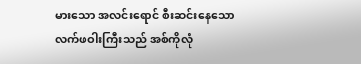မားသော အလင်းရောင် စီးဆင်းနေသော လက်ဖဝါးကြီးသည် အစ်ကိုလုံ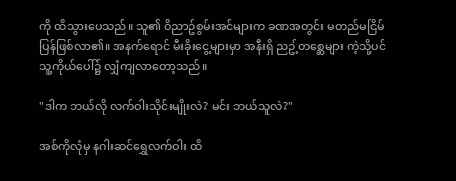ကို ထိသွားပေသည်။ သူ၏ ဝိညာဥ်စွမ်းအင်များက ခဏအတွင်း မတည်မငြိမ် ပြန်ဖြစ်လာ၏။ အနက်ရောင် မီးခိုးငွေ့များမှာ အနီးရှိ ညဥ့်တစ္ဆေများ ကဲ့သို့ပင် သူ့ကိုယ်ပေါ်၌ လျှံကျလာတော့သည်။

"ဒါက ဘယ်လို လက်ဝါးသိုင်းမျိုးလဲ? မင်း ဘယ်သူလဲ?"

အစ်ကိုလုံမှ နဂါးဆင်ရွှေလက်ဝါး ထိ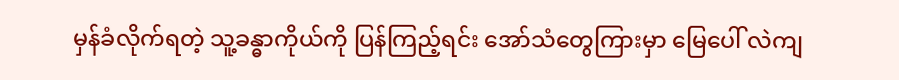မှန်ခံလိုက်ရတဲ့ သူ့ခန္ဓာကိုယ်ကို ပြန်ကြည့်ရင်း အော်သံတွေကြားမှာ မြေပေါ် လဲကျ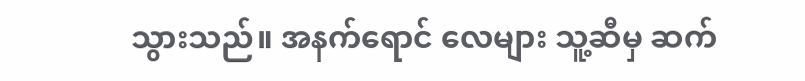သွားသည်။ အနက်ရောင် လေများ သူ့ဆီမှ ဆက်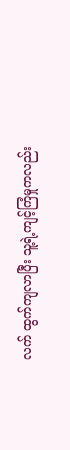လက် ထွက်ကျလာပြီး သူ့ရဲ့ကျင့်ကြံမှုကလည်း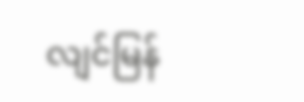လျင်မြန်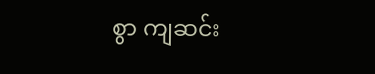စွာ ကျဆင်း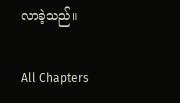လာခဲ့သည်။

All Chapters